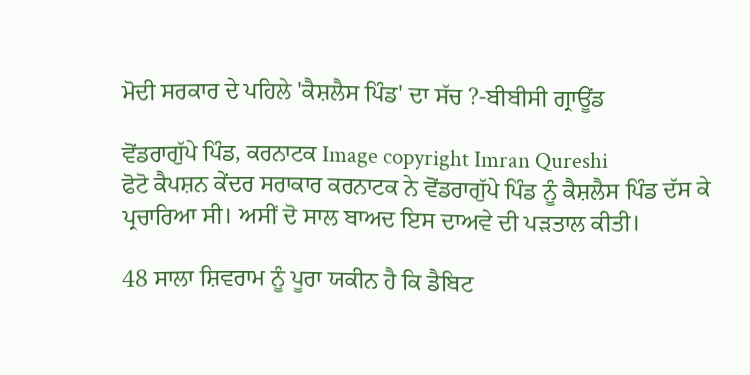ਮੋਦੀ ਸਰਕਾਰ ਦੇ ਪਹਿਲੇ 'ਕੈਸ਼ਲੈਸ ਪਿੰਡ' ਦਾ ਸੱਚ ?-ਬੀਬੀਸੀ ਗ੍ਰਾਊਂਡ

ਵੋਂਡਰਾਗੁੱਪੇ ਪਿੰਡ, ਕਰਨਾਟਕ Image copyright Imran Qureshi
ਫੋਟੋ ਕੈਪਸ਼ਨ ਕੇਂਦਰ ਸਰਾਕਾਰ ਕਰਨਾਟਕ ਨੇ ਵੋਂਡਰਾਗੁੱਪੇ ਪਿੰਡ ਨੂੰ ਕੈਸ਼ਲੈਸ ਪਿੰਡ ਦੱਸ ਕੇ ਪ੍ਰਚਾਰਿਆ ਸੀ। ਅਸੀਂ ਦੋ ਸਾਲ ਬਾਅਦ ਇਸ ਦਾਅਵੇ ਦੀ ਪੜਤਾਲ ਕੀਤੀ।

48 ਸਾਲਾ ਸ਼ਿਵਰਾਮ ਨੂੰ ਪੂਰਾ ਯਕੀਨ ਹੈ ਕਿ ਡੈਬਿਟ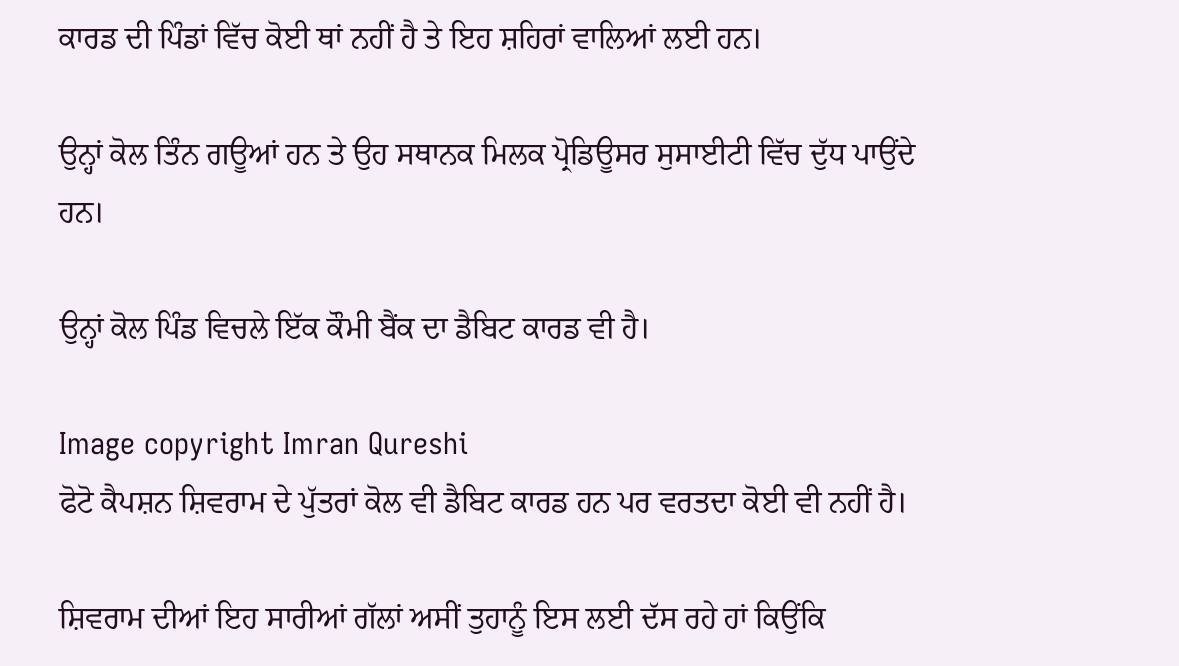ਕਾਰਡ ਦੀ ਪਿੰਡਾਂ ਵਿੱਚ ਕੋਈ ਥਾਂ ਨਹੀਂ ਹੈ ਤੇ ਇਹ ਸ਼ਹਿਰਾਂ ਵਾਲਿਆਂ ਲਈ ਹਨ।

ਉਨ੍ਹਾਂ ਕੋਲ ਤਿੰਨ ਗਊਆਂ ਹਨ ਤੇ ਉਹ ਸਥਾਨਕ ਮਿਲਕ ਪ੍ਰੋਡਿਊਸਰ ਸੁਸਾਈਟੀ ਵਿੱਚ ਦੁੱਧ ਪਾਉਂਦੇ ਹਨ।

ਉਨ੍ਹਾਂ ਕੋਲ ਪਿੰਡ ਵਿਚਲੇ ਇੱਕ ਕੌਮੀ ਬੈਂਕ ਦਾ ਡੈਬਿਟ ਕਾਰਡ ਵੀ ਹੈ।

Image copyright Imran Qureshi
ਫੋਟੋ ਕੈਪਸ਼ਨ ਸ਼ਿਵਰਾਮ ਦੇ ਪੁੱਤਰਾਂ ਕੋਲ ਵੀ ਡੈਬਿਟ ਕਾਰਡ ਹਨ ਪਰ ਵਰਤਦਾ ਕੋਈ ਵੀ ਨਹੀਂ ਹੈ।

ਸ਼ਿਵਰਾਮ ਦੀਆਂ ਇਹ ਸਾਰੀਆਂ ਗੱਲਾਂ ਅਸੀਂ ਤੁਹਾਨੂੰ ਇਸ ਲਈ ਦੱਸ ਰਹੇ ਹਾਂ ਕਿਉਂਕਿ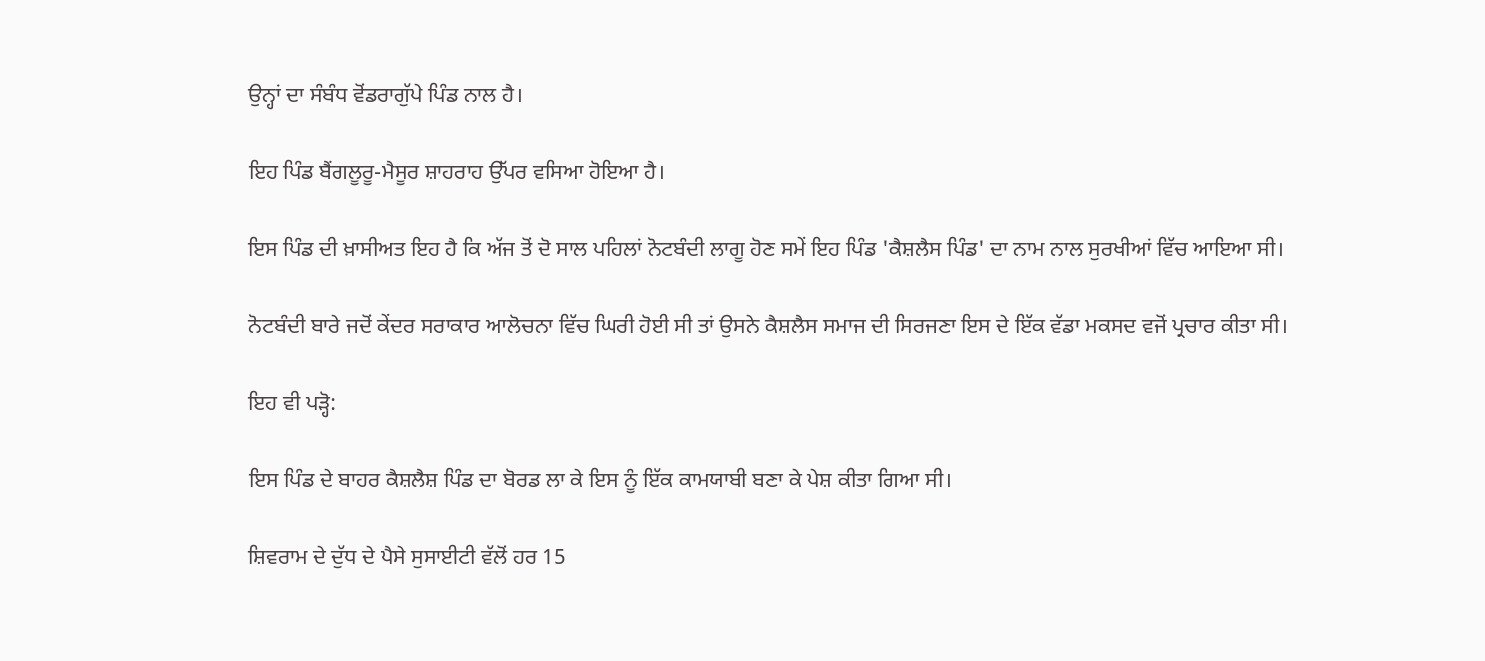ਉਨ੍ਹਾਂ ਦਾ ਸੰਬੰਧ ਵੋਂਡਰਾਗੁੱਪੇ ਪਿੰਡ ਨਾਲ ਹੈ।

ਇਹ ਪਿੰਡ ਬੈਂਗਲੂਰੂ-ਮੈਸੂਰ ਸ਼ਾਹਰਾਹ ਉੱਪਰ ਵਸਿਆ ਹੋਇਆ ਹੈ।

ਇਸ ਪਿੰਡ ਦੀ ਖ਼ਾਸੀਅਤ ਇਹ ਹੈ ਕਿ ਅੱਜ ਤੋਂ ਦੋ ਸਾਲ ਪਹਿਲਾਂ ਨੋਟਬੰਦੀ ਲਾਗੂ ਹੋਣ ਸਮੇਂ ਇਹ ਪਿੰਡ 'ਕੈਸ਼ਲੈਸ ਪਿੰਡ' ਦਾ ਨਾਮ ਨਾਲ ਸੁਰਖੀਆਂ ਵਿੱਚ ਆਇਆ ਸੀ।

ਨੋਟਬੰਦੀ ਬਾਰੇ ਜਦੋਂ ਕੇਂਦਰ ਸਰਾਕਾਰ ਆਲੋਚਨਾ ਵਿੱਚ ਘਿਰੀ ਹੋਈ ਸੀ ਤਾਂ ਉਸਨੇ ਕੈਸ਼ਲੈਸ ਸਮਾਜ ਦੀ ਸਿਰਜਣਾ ਇਸ ਦੇ ਇੱਕ ਵੱਡਾ ਮਕਸਦ ਵਜੋਂ ਪ੍ਰਚਾਰ ਕੀਤਾ ਸੀ।

ਇਹ ਵੀ ਪੜ੍ਹੋ:

ਇਸ ਪਿੰਡ ਦੇ ਬਾਹਰ ਕੈਸ਼ਲੈਸ਼ ਪਿੰਡ ਦਾ ਬੋਰਡ ਲਾ ਕੇ ਇਸ ਨੂੰ ਇੱਕ ਕਾਮਯਾਬੀ ਬਣਾ ਕੇ ਪੇਸ਼ ਕੀਤਾ ਗਿਆ ਸੀ।

ਸ਼ਿਵਰਾਮ ਦੇ ਦੁੱਧ ਦੇ ਪੈਸੇ ਸੁਸਾਈਟੀ ਵੱਲੋਂ ਹਰ 15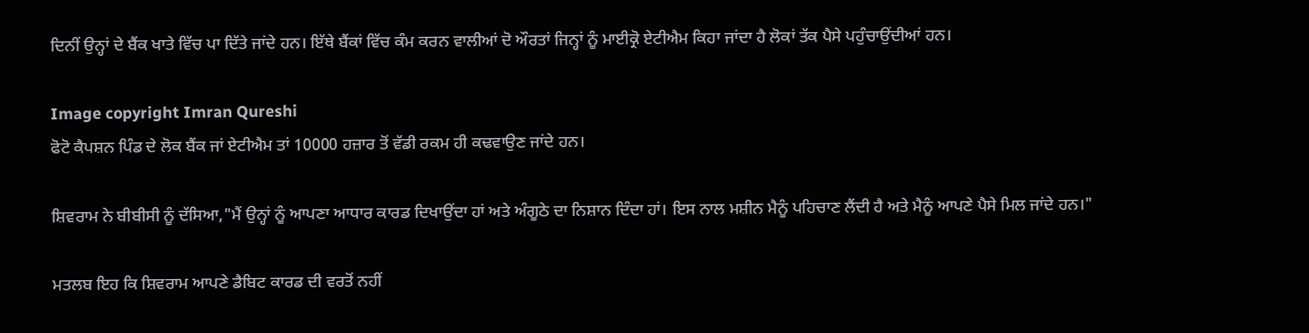ਦਿਨੀਂ ਉਨ੍ਹਾਂ ਦੇ ਬੈਂਕ ਖਾਤੇ ਵਿੱਚ ਪਾ ਦਿੱਤੇ ਜਾਂਦੇ ਹਨ। ਇੱਥੇ ਬੈਂਕਾਂ ਵਿੱਚ ਕੰਮ ਕਰਨ ਵਾਲੀਆਂ ਦੋ ਔਰਤਾਂ ਜਿਨ੍ਹਾਂ ਨੂੰ ਮਾਈਕ੍ਰੋ ਏਟੀਐਮ ਕਿਹਾ ਜਾਂਦਾ ਹੈ ਲੋਕਾਂ ਤੱਕ ਪੈਸੇ ਪਹੁੰਚਾਉਂਦੀਆਂ ਹਨ।

Image copyright Imran Qureshi
ਫੋਟੋ ਕੈਪਸ਼ਨ ਪਿੰਡ ਦੇ ਲੋਕ ਬੈਂਕ ਜਾਂ ਏਟੀਐਮ ਤਾਂ 10000 ਹਜ਼ਾਰ ਤੋਂ ਵੱਡੀ ਰਕਮ ਹੀ ਕਢਵਾਉਣ ਜਾਂਦੇ ਹਨ।

ਸ਼ਿਵਰਾਮ ਨੇ ਬੀਬੀਸੀ ਨੂੰ ਦੱਸਿਆ,"ਮੈਂ ਉਨ੍ਹਾਂ ਨੂੰ ਆਪਣਾ ਆਧਾਰ ਕਾਰਡ ਦਿਖਾਉਂਦਾ ਹਾਂ ਅਤੇ ਅੰਗੂਠੇ ਦਾ ਨਿਸ਼ਾਨ ਦਿੰਦਾ ਹਾਂ। ਇਸ ਨਾਲ ਮਸ਼ੀਨ ਮੈਨੂੰ ਪਹਿਚਾਣ ਲੈਂਦੀ ਹੈ ਅਤੇ ਮੈਨੂੰ ਆਪਣੇ ਪੈਸੇ ਮਿਲ ਜਾਂਦੇ ਹਨ।"

ਮਤਲਬ ਇਹ ਕਿ ਸ਼ਿਵਰਾਮ ਆਪਣੇ ਡੈਬਿਟ ਕਾਰਡ ਦੀ ਵਰਤੋਂ ਨਹੀਂ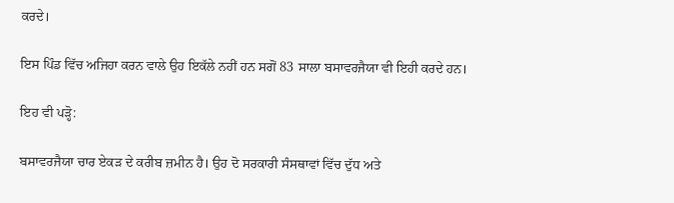ਕਰਦੇ।

ਇਸ ਪਿੰਡ ਵਿੱਚ ਅਜਿਹਾ ਕਰਨ ਵਾਲੇ ਉਹ ਇਕੱਲੇ ਨਹੀਂ ਹਨ ਸਗੋਂ 83 ਸਾਲਾ ਬਸਾਵਰਜੈਯਾ ਵੀ ਇਹੀ ਕਰਦੇ ਹਨ।

ਇਹ ਵੀ ਪੜ੍ਹੋ:

ਬਸਾਵਰਜੈਯਾ ਚਾਰ ਏਕੜ ਦੇ ਕਰੀਬ ਜ਼ਮੀਨ ਹੈ। ਉਹ ਦੋ ਸਰਕਾਰੀ ਸੰਸਥਾਵਾਂ ਵਿੱਚ ਦੁੱਧ ਅਤੇ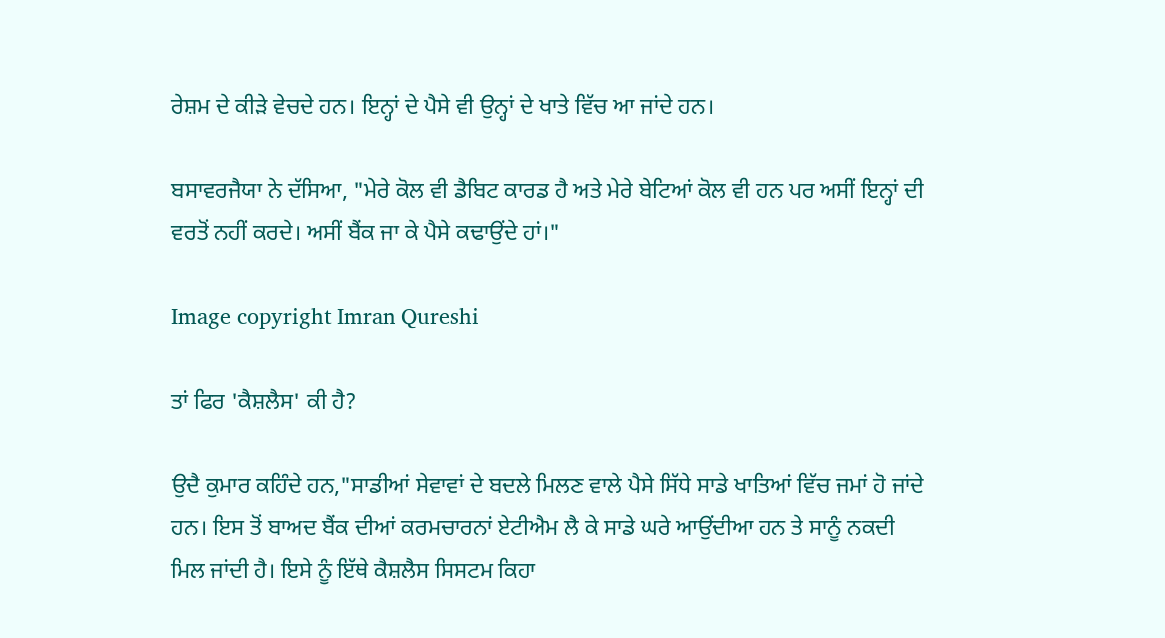ਰੇਸ਼ਮ ਦੇ ਕੀੜੇ ਵੇਚਦੇ ਹਨ। ਇਨ੍ਹਾਂ ਦੇ ਪੈਸੇ ਵੀ ਉਨ੍ਹਾਂ ਦੇ ਖਾਤੇ ਵਿੱਚ ਆ ਜਾਂਦੇ ਹਨ।

ਬਸਾਵਰਜੈਯਾ ਨੇ ਦੱਸਿਆ, "ਮੇਰੇ ਕੋਲ ਵੀ ਡੈਬਿਟ ਕਾਰਡ ਹੈ ਅਤੇ ਮੇਰੇ ਬੇਟਿਆਂ ਕੋਲ ਵੀ ਹਨ ਪਰ ਅਸੀਂ ਇਨ੍ਹਾਂ ਦੀ ਵਰਤੋਂ ਨਹੀਂ ਕਰਦੇ। ਅਸੀਂ ਬੈਂਕ ਜਾ ਕੇ ਪੈਸੇ ਕਢਾਉਂਦੇ ਹਾਂ।"

Image copyright Imran Qureshi

ਤਾਂ ਫਿਰ 'ਕੈਸ਼ਲੈਸ' ਕੀ ਹੈ?

ਉਦੈ ਕੁਮਾਰ ਕਹਿੰਦੇ ਹਨ,"ਸਾਡੀਆਂ ਸੇਵਾਵਾਂ ਦੇ ਬਦਲੇ ਮਿਲਣ ਵਾਲੇ ਪੈਸੇ ਸਿੱਧੇ ਸਾਡੇ ਖਾਤਿਆਂ ਵਿੱਚ ਜਮਾਂ ਹੋ ਜਾਂਦੇ ਹਨ। ਇਸ ਤੋਂ ਬਾਅਦ ਬੈਂਕ ਦੀਆਂ ਕਰਮਚਾਰਨਾਂ ਏਟੀਐਮ ਲੈ ਕੇ ਸਾਡੇ ਘਰੇ ਆਉਂਦੀਆ ਹਨ ਤੇ ਸਾਨੂੰ ਨਕਦੀ ਮਿਲ ਜਾਂਦੀ ਹੈ। ਇਸੇ ਨੂੰ ਇੱਥੇ ਕੈਸ਼ਲੈਸ ਸਿਸਟਮ ਕਿਹਾ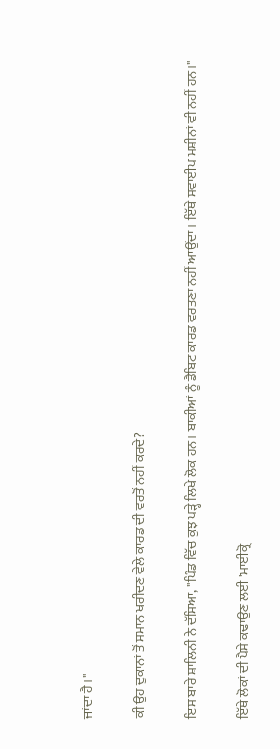ਜਾਂਦਾ ਹੈ।"

ਕੀ ਉਹ ਦੁਕਾਨਾਂ ਤੋਂ ਸਮਾਨ ਖਰੀਦਣ ਵੇਲੇ ਕਾਰਡ ਦੀ ਵਰਤੋਂ ਨਹੀਂ ਕਰਦੇ?

ਇਸ ਬਾਰੇ ਸ਼ਾਲਿਨੀ ਨੇ ਦੱਸਿਆ, "ਪਿੰਡ ਵਿੱਚ ਕੁਝ ਪੜ੍ਹੇ ਲਿਖੇ ਲੋਕ ਹਨ। ਬਾਕੀਆਂ ਨੂੰ ਡੈਬਿਟ ਕਾਰਡ ਵਰਤਣਾ ਨਹੀਂ ਆਉਂਦਾ। ਇੱਥੇ ਸਵਾਈਪ ਮਸ਼ੀਨਾਂ ਵੀ ਨਹੀਂ ਹਨ।"

ਇੱਥੇ ਲੋਕਾਂ ਦੀ ਪੈਸੇ ਕਢਾਉਣ ਲਈ 'ਮਾਈਕ੍ਰੋ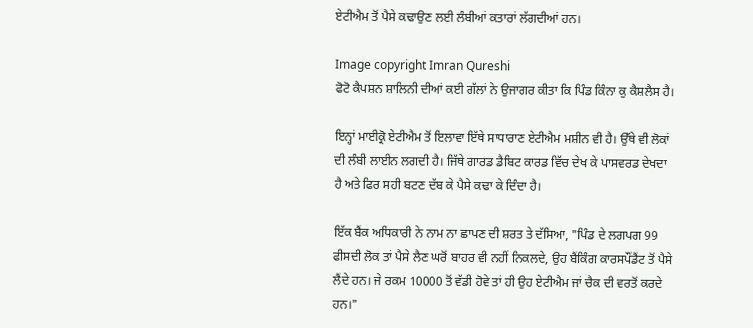ਏਟੀਐਮ ਤੋਂ ਪੈਸੇ ਕਢਾਉਣ ਲਈ ਲੰਬੀਆਂ ਕਤਾਰਾਂ ਲੱਗਦੀਆਂ ਹਨ।

Image copyright Imran Qureshi
ਫੋਟੋ ਕੈਪਸ਼ਨ ਸ਼ਾਲਿਨੀ ਦੀਆਂ ਕਈ ਗੱਲਾਂ ਨੇ ਉਜਾਗਰ ਕੀਤਾ ਕਿ ਪਿੰਡ ਕਿੰਨਾ ਕੁ ਕੈਸ਼ਲੈਸ ਹੈ।

ਇਨ੍ਹਾਂ ਮਾਈਕ੍ਰੋ ਏਟੀਐਮ ਤੋਂ ਇਲਾਵਾ ਇੱਥੇ ਸਾਧਾਰਾਣ ਏਟੀਐਮ ਮਸ਼ੀਨ ਵੀ ਹੈ। ਉੱਥੇ ਵੀ ਲੋਕਾਂ ਦੀ ਲੰਬੀ ਲਾਈਨ ਲਗਦੀ ਹੈ। ਜਿੱਥੇ ਗਾਰਡ ਡੈਬਿਟ ਕਾਰਡ ਵਿੱਚ ਦੇਖ ਕੇ ਪਾਸਵਰਡ ਦੇਖਦਾ ਹੈ ਅਤੇ ਫਿਰ ਸਹੀ ਬਟਣ ਦੱਬ ਕੇ ਪੈਸੇ ਕਢਾ ਕੇ ਦਿੰਦਾ ਹੈ।

ਇੱਕ ਬੈਂਕ ਅਧਿਕਾਰੀ ਨੇ ਨਾਮ ਨਾ ਛਾਪਣ ਦੀ ਸ਼ਰਤ ਤੇ ਦੱਸਿਆ, "ਪਿੰਡ ਦੇ ਲਗਪਗ 99 ਫੀਸਦੀ ਲੋਕ ਤਾਂ ਪੈਸੇ ਲੈਣ ਘਰੋਂ ਬਾਹਰ ਵੀ ਨਹੀਂ ਨਿਕਲਦੇ, ਉਹ ਬੈਂਕਿੰਗ ਕਾਰਸਪੌਂਡੈਂਟ ਤੋਂ ਪੈਸੇ ਲੈਂਦੇ ਹਨ। ਜੇ ਰਕਮ 10000 ਤੋਂ ਵੱਡੀ ਹੋਵੇ ਤਾਂ ਹੀ ਉਹ ਏਟੀਐਮ ਜਾਂ ਚੈਕ ਦੀ ਵਰਤੋਂ ਕਰਦੇ ਹਨ।"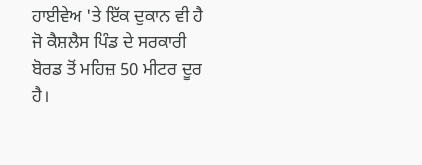ਹਾਈਵੇਅ 'ਤੇ ਇੱਕ ਦੁਕਾਨ ਵੀ ਹੈ ਜੋ ਕੈਸ਼ਲੈਸ ਪਿੰਡ ਦੇ ਸਰਕਾਰੀ ਬੋਰਡ ਤੋਂ ਮਹਿਜ਼ 50 ਮੀਟਰ ਦੂਰ ਹੈ।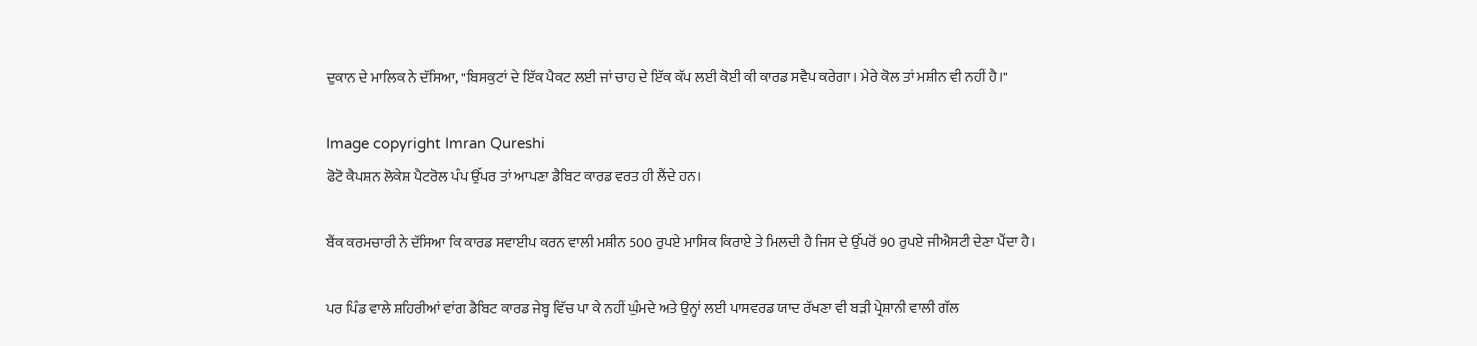ਦੁਕਾਨ ਦੇ ਮਾਲਿਕ ਨੇ ਦੱਸਿਆ, "ਬਿਸਕੁਟਾਂ ਦੇ ਇੱਕ ਪੈਕਟ ਲਈ ਜਾਂ ਚਾਹ ਦੇ ਇੱਕ ਕੱਪ ਲਈ ਕੋਈ ਕੀ ਕਾਰਡ ਸਵੈਪ ਕਰੇਗਾ। ਮੇਰੇ ਕੋਲ ਤਾਂ ਮਸ਼ੀਨ ਵੀ ਨਹੀਂ ਹੈ।"

Image copyright Imran Qureshi
ਫੋਟੋ ਕੈਪਸ਼ਨ ਲੋਕੇਸ਼ ਪੈਟਰੋਲ ਪੰਪ ਉੱਪਰ ਤਾਂ ਆਪਣਾ ਡੈਬਿਟ ਕਾਰਡ ਵਰਤ ਹੀ ਲੈਂਦੇ ਹਨ।

ਬੈਂਕ ਕਰਮਚਾਰੀ ਨੇ ਦੱਸਿਆ ਕਿ ਕਾਰਡ ਸਵਾਈਪ ਕਰਨ ਵਾਲੀ ਮਸ਼ੀਨ 500 ਰੁਪਏ ਮਾਸਿਕ ਕਿਰਾਏ ਤੇ ਮਿਲਦੀ ਹੈ ਜਿਸ ਦੇ ਉੱਪਰੋਂ 90 ਰੁਪਏ ਜੀਐਸਟੀ ਦੇਣਾ ਪੈਂਦਾ ਹੈ।

ਪਰ ਪਿੰਡ ਵਾਲੇ ਸ਼ਹਿਰੀਆਂ ਵਾਂਗ ਡੈਬਿਟ ਕਾਰਡ ਜੇਬ੍ਹ ਵਿੱਚ ਪਾ ਕੇ ਨਹੀਂ ਘੁੰਮਦੇ ਅਤੇ ਉਨ੍ਹਾਂ ਲਈ ਪਾਸਵਰਡ ਯਾਦ ਰੱਖਣਾ ਵੀ ਬੜੀ ਪ੍ਰੇਸ਼ਾਨੀ ਵਾਲੀ ਗੱਲ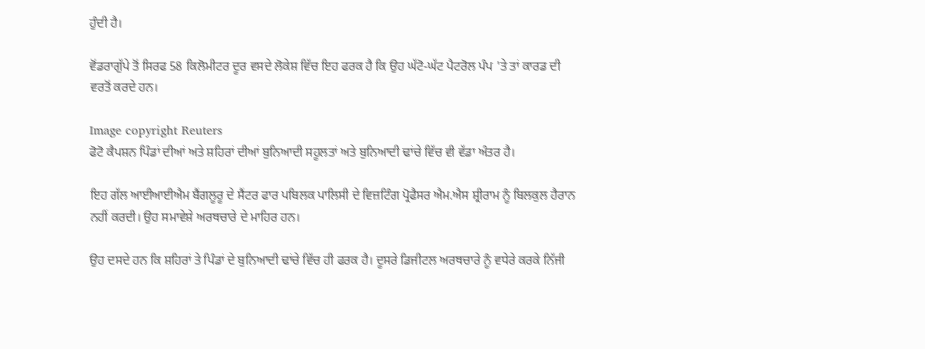ਹੁੰਦੀ ਹੈ।

ਵੋਂਡਰਾਗੁੱਪੇ ਤੋਂ ਸਿਰਫ 58 ਕਿਲੋਮੀਟਰ ਦੂਰ ਵਸਦੇ ਲੋਕੇਸ਼ ਵਿੱਚ ਇਹ ਫਰਕ ਹੈ ਕਿ ਉਹ ਘੱਟੋ-ਘੱਟ ਪੈਟਰੋਲ ਪੰਪ 'ਤੇ ਤਾਂ ਕਾਰਡ ਦੀ ਵਰਤੋਂ ਕਰਦੇ ਹਨ।

Image copyright Reuters
ਫੋਟੋ ਕੈਪਸ਼ਨ ਪਿੰਡਾਂ ਦੀਆਂ ਅਤੇ ਸ਼ਹਿਰਾਂ ਦੀਆਂ ਬੁਨਿਆਦੀ ਸਹੂਲਤਾਂ ਅਤੇ ਬੁਨਿਆਦੀ ਢਾਂਚੇ ਵਿੱਚ ਵੀ ਵੱਡਾ ਅੰਤਰ ਹੈ।

ਇਹ ਗੱਲ ਆਈਆਈਐਮ ਬੈਂਗਲੂਰੂ ਦੇ ਸੈਂਟਰ ਫਾਰ ਪਬਿਲਕ ਪਾਲਿਸੀ ਦੇ ਵਿਜ਼ਟਿੰਗ ਪ੍ਰੋਫੈਸਰ ਐਮ.ਐਸ ਸ਼੍ਰੀਰਾਮ ਨੂੰ ਬਿਲਕੁਲ ਹੈਰਾਨ ਨਹੀਂ ਕਰਦੀ। ਉਹ ਸਮਾਵੇਸ਼ੇ ਅਰਥਚਾਰੇ ਦੇ ਮਾਹਿਰ ਹਨ।

ਉਹ ਦਸਦੇ ਹਨ ਕਿ ਸ਼ਹਿਰਾਂ ਤੇ ਪਿੰਡਾਂ ਦੇ ਬੁਨਿਆਦੀ ਢਾਂਚੇ ਵਿੱਚ ਹੀ ਫਰਕ ਹੈ। ਦੂਸਰੇ ਡਿਜੀਟਲ ਅਰਥਚਾਰੇ ਨੂੰ ਵਧੇਰੇ ਕਰਕੇ ਨਿੱਜੀ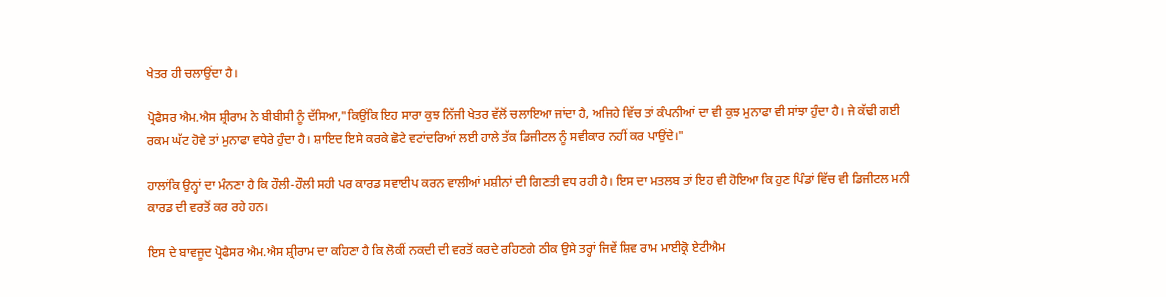ਖੇਤਰ ਹੀ ਚਲਾਉਂਦਾ ਹੈ।

ਪ੍ਰੋਫੈਸਰ ਐਮ.ਐਸ ਸ਼੍ਰੀਰਾਮ ਨੇ ਬੀਬੀਸੀ ਨੂੰ ਦੱਸਿਆ,"ਕਿਉਂਕਿ ਇਹ ਸਾਰਾ ਕੁਝ ਨਿੱਜੀ ਖੇਤਰ ਵੱਲੋਂ ਚਲਾਇਆ ਜਾਂਦਾ ਹੈ, ਅਜਿਹੇ ਵਿੱਚ ਤਾਂ ਕੰਪਨੀਆਂ ਦਾ ਵੀ ਕੁਝ ਮੁਨਾਫਾ ਵੀ ਸਾਂਝਾ ਹੁੰਦਾ ਹੈ। ਜੇ ਕੱਢੀ ਗਈ ਰਕਮ ਘੱਟ ਹੋਵੇ ਤਾਂ ਮੁਨਾਫਾ ਵਧੇਰੇ ਹੁੰਦਾ ਹੈ। ਸ਼ਾਇਦ ਇਸੇ ਕਰਕੇ ਛੋਟੇ ਵਟਾਂਦਰਿਆਂ ਲਈ ਹਾਲੇ ਤੱਕ ਡਿਜੀਟਲ ਨੂੰ ਸਵੀਕਾਰ ਨਹੀਂ ਕਰ ਪਾਉਂਦੇ।"

ਹਾਲਾਂਕਿ ਉਨ੍ਹਾਂ ਦਾ ਮੰਨਣਾ ਹੈ ਕਿ ਹੌਲੀ-ਹੌਲੀ ਸਹੀ ਪਰ ਕਾਰਡ ਸਵਾਈਪ ਕਰਨ ਵਾਲੀਆਂ ਮਸ਼ੀਨਾਂ ਦੀ ਗਿਣਤੀ ਵਧ ਰਹੀ ਹੈ। ਇਸ ਦਾ ਮਤਲਬ ਤਾਂ ਇਹ ਵੀ ਹੋਇਆ ਕਿ ਹੁਣ ਪਿੰਡਾਂ ਵਿੱਚ ਵੀ ਡਿਜੀਟਲ ਮਨੀ ਕਾਰਡ ਦੀ ਵਰਤੋਂ ਕਰ ਰਹੇ ਹਨ।

ਇਸ ਦੇ ਬਾਵਜੂਦ ਪ੍ਰੋਫੈਸਰ ਐਮ.ਐਸ ਸ਼੍ਰੀਰਾਮ ਦਾ ਕਹਿਣਾ ਹੈ ਕਿ ਲੋਕੀਂ ਨਕਦੀ ਦੀ ਵਰਤੋਂ ਕਰਦੇ ਰਹਿਣਗੇ ਠੀਕ ਉਸੇ ਤਰ੍ਹਾਂ ਜਿਵੇਂ ਸ਼ਿਵ ਰਾਮ ਮਾਈਕ੍ਰੋ ਏਟੀਐਮ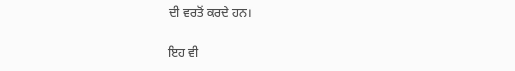ਦੀ ਵਰਤੋਂ ਕਰਦੇ ਹਨ।

ਇਹ ਵੀ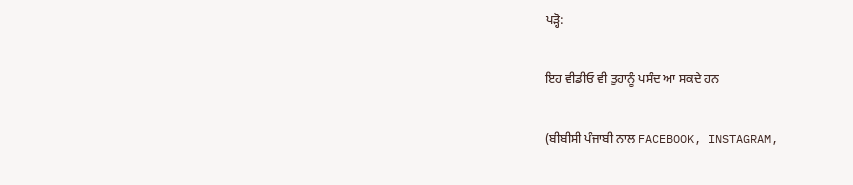ਪੜ੍ਹੋ:

ਇਹ ਵੀਡੀਓ ਵੀ ਤੁਹਾਨੂੰ ਪਸੰਦ ਆ ਸਕਦੇ ਹਨ

(ਬੀਬੀਸੀ ਪੰਜਾਬੀ ਨਾਲ FACEBOOK, INSTAGRAM,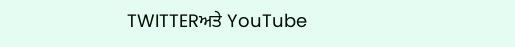TWITTERਅਤੇ YouTube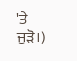'ਤੇ ਜੁੜੋ।)